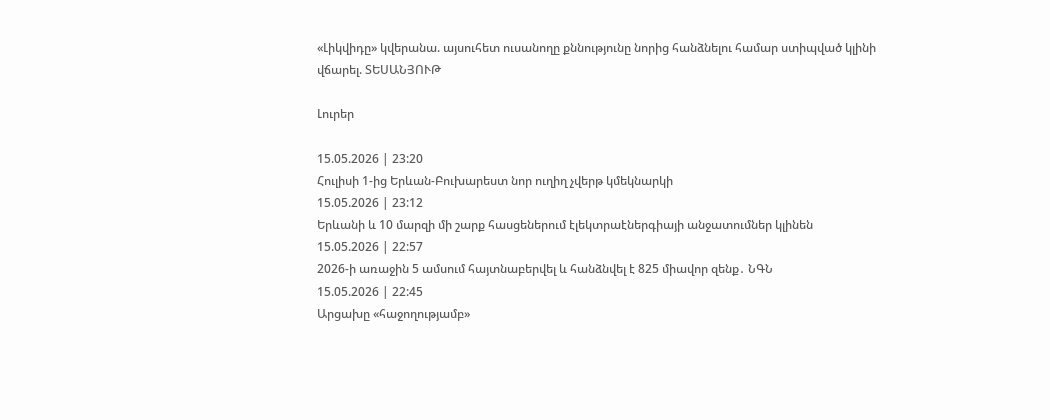«Լիկվիդը» կվերանա. այսուհետ ուսանողը քննությունը նորից հանձնելու համար ստիպված կլինի վճարել. ՏԵՍԱՆՅՈՒԹ

Լուրեր

15.05.2026 | 23:20
Հուլիսի 1-ից Երևան-Բուխարեստ նոր ուղիղ չվերթ կմեկնարկի
15.05.2026 | 23:12
Երևանի և 10 մարզի մի շարք հասցեներում էլեկտրաէներգիայի անջատումներ կլինեն
15.05.2026 | 22:57
2026-ի առաջին 5 ամսում հայտնաբերվել և հանձնվել է 825 միավոր զենք․ ՆԳՆ
15.05.2026 | 22:45
Արցախը «հաջողությամբ»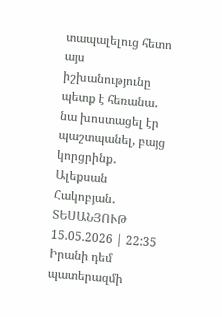տապալելուց հետո այս իշխանությունը պետք է հեռանա․ նա խոստացել էր պաշտպանել, բայց կորցրինք․ Ալեքսան Հակոբյան․ ՏԵՍԱՆՅՈՒԹ
15.05.2026 | 22:35
Իրանի դեմ պատերազմի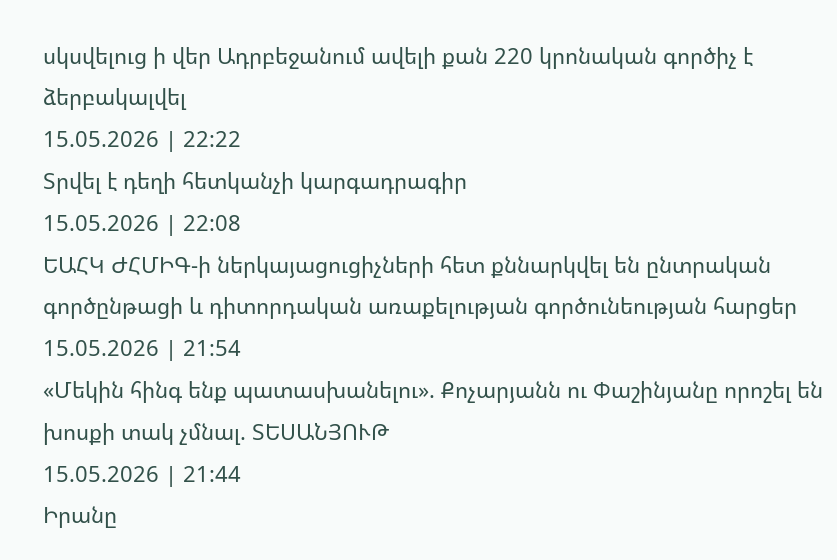սկսվելուց ի վեր Ադրբեջանում ավելի քան 220 կրոնական գործիչ է ձերբակալվել
15.05.2026 | 22:22
Տրվել է դեղի հետկանչի կարգադրագիր
15.05.2026 | 22:08
ԵԱՀԿ ԺՀՄԻԳ-ի ներկայացուցիչների հետ քննարկվել են ընտրական գործընթացի և դիտորդական առաքելության գործունեության հարցեր
15.05.2026 | 21:54
«Մեկին հինգ ենք պատասխանելու». Քոչարյանն ու Փաշինյանը որոշել են խոսքի տակ չմնալ. ՏԵՍԱՆՅՈՒԹ
15.05.2026 | 21:44
Իրանը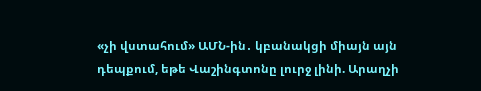«չի վստահում» ԱՄՆ-ին․ կբանակցի միայն այն դեպքում, եթե Վաշինգտոնը լուրջ լինի. Արաղչի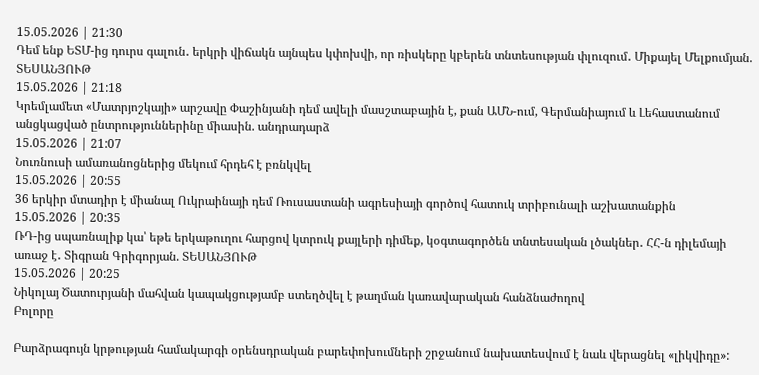15.05.2026 | 21:30
Դեմ ենք ԵՏՄ-ից դուրս գալուն․ երկրի վիճակն այնպես կփոխվի, որ ռիսկերը կբերեն տնտեսության փլուզում․ Միքայել Մելքումյան. ՏԵՍԱՆՅՈՒԹ
15.05.2026 | 21:18
Կրեմլամետ «Մատրյոշկայի» արշավը Փաշինյանի դեմ ավելի մասշտաբային է, քան ԱՄՆ-ում, Գերմանիայում և Լեհաստանում անցկացված ընտրություններինը միասին. անդրադարձ
15.05.2026 | 21:07
Նուռնուսի ամառանոցներից մեկում հրդեհ է բռնկվել
15.05.2026 | 20:55
36 երկիր մտադիր է միանալ Ուկրաինայի դեմ Ռուսաստանի ագրեսիայի գործով հատուկ տրիբունալի աշխատանքին
15.05.2026 | 20:35
ՌԴ-ից սպառնալիք կա՝ եթե երկաթուղու հարցով կտրուկ քայլերի դիմեք, կօգտագործեն տնտեսական լծակներ․ ՀՀ-ն դիլեմայի առաջ է․ Տիգրան Գրիգորյան. ՏԵՍԱՆՅՈՒԹ
15.05.2026 | 20:25
Նիկոլայ Ծատուրյանի մահվան կապակցությամբ ստեղծվել է թաղման կառավարական հանձնաժողով
Բոլորը

Բարձրագույն կրթության համակարգի օրենսդրական բարեփոխումների շրջանում նախատեսվում է նաև վերացնել «լիկվիդը»: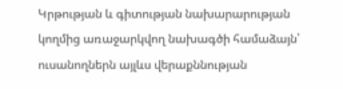Կրթության և գիտության նախարարության կողմից առաջարկվող նախագծի համաձայն՝ ուսանողներն այլևս վերաքննության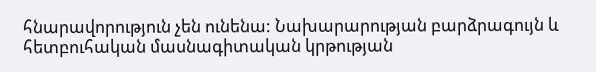հնարավորություն չեն ունենա: Նախարարության բարձրագույն և հետբուհական մասնագիտական կրթության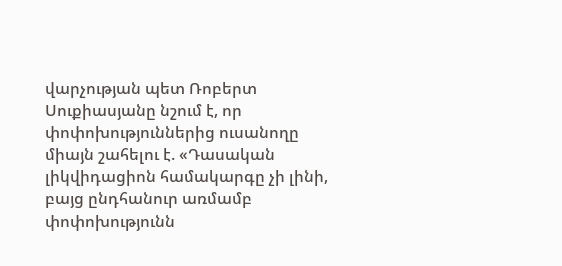վարչության պետ Ռոբերտ Սուքիասյանը նշում է, որ փոփոխություններից ուսանողը միայն շահելու է. «Դասական լիկվիդացիոն համակարգը չի լինի, բայց ընդհանուր առմամբ փոփոխությունն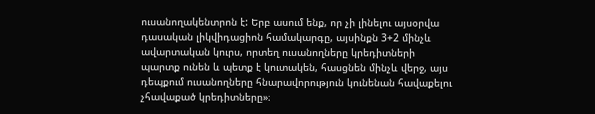ուսանողակենտրոն է: Երբ ասում ենք, որ չի լինելու այսօրվա դասական լիկվիդացիոն համակարգը, այսինքն 3+2 մինչև ավարտական կուրս, որտեղ ուսանողները կրեդիտների պարտք ունեն և պետք է կուտակեն, հասցնեն մինչև վերջ, այս դեպքում ուսանողները հնարավորություն կունենան հավաքելու չհավաքած կրեդիտները»։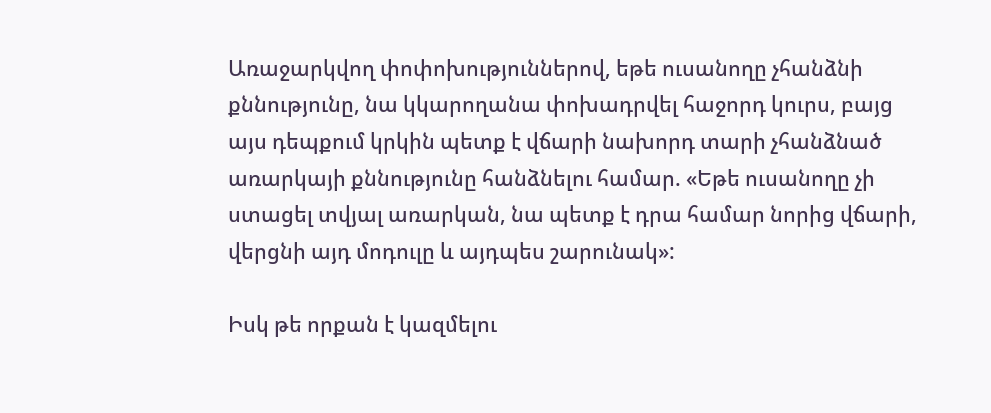Առաջարկվող փոփոխություններով, եթե ուսանողը չհանձնի քննությունը, նա կկարողանա փոխադրվել հաջորդ կուրս, բայց այս դեպքում կրկին պետք է վճարի նախորդ տարի չհանձնած առարկայի քննությունը հանձնելու համար. «Եթե ուսանողը չի ստացել տվյալ առարկան, նա պետք է դրա համար նորից վճարի, վերցնի այդ մոդուլը և այդպես շարունակ»:

Իսկ թե որքան է կազմելու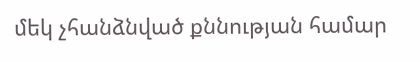մեկ չհանձնված քննության համար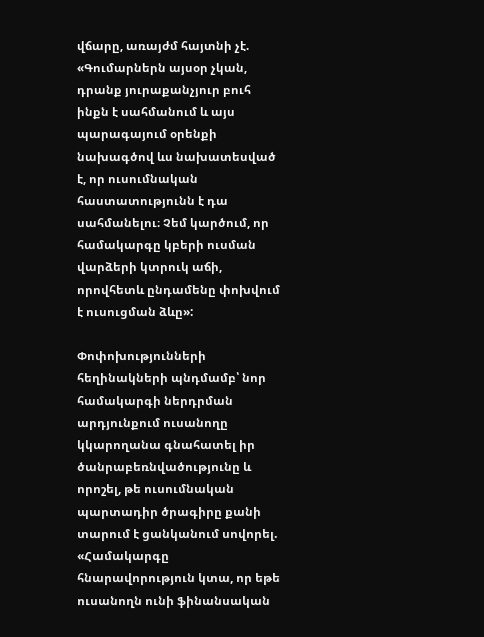վճարը, առայժմ հայտնի չէ. «Գումարներն այսօր չկան, դրանք յուրաքանչյուր բուհ ինքն է սահմանում և այս պարագայում օրենքի նախագծով ևս նախատեսված է, որ ուսումնական հաստատությունն է դա սահմանելու։ Չեմ կարծում, որ համակարգը կբերի ուսման վարձերի կտրուկ աճի, որովհետև ընդամենը փոխվում է ուսուցման ձևը»:

Փոփոխությունների հեղինակների պնդմամբ՝ նոր համակարգի ներդրման արդյունքում ուսանողը կկարողանա գնահատել իր ծանրաբեռնվածությունը և որոշել, թե ուսումնական պարտադիր ծրագիրը քանի տարում է ցանկանում սովորել. «Համակարգը հնարավորություն կտա, որ եթե ուսանողն ունի ֆինանսական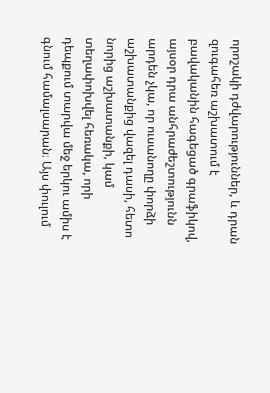որոշակի դժվարություններ, և դրան զուգահեռ աշխատում է բավականին հագեցած գրաֆիկով, այսօր դրա անհրաժեշտությունն արդեն չկա, որ ուսանողը փորձի աշխատանքից վազել դասի, հետո նորից աշխատանքի, կամ տեղափոխվել հեռակա, որի դեպքում տարվա մեջ երկու ամիս է գնում համալսարան։ Այս փուլում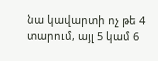նա կավարտի ոչ թե 4 տարում, այլ 5 կամ 6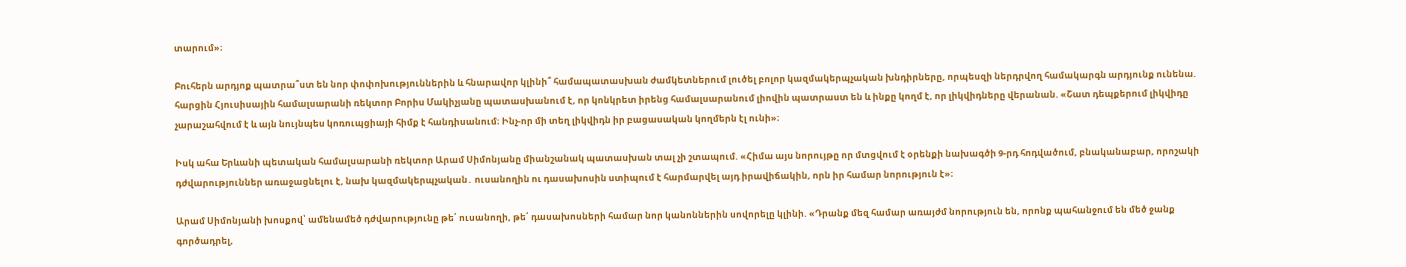տարում»։

Բուհերն արդյոք պատրա՞ստ են նոր փոփոխություններին և հնարավոր կլինի՞ համապատասխան ժամկետներում լուծել բոլոր կազմակերպչական խնդիրները, որպեսզի ներդրվող համակարգն արդյունք ունենա. հարցին Հյուսիսային համալսարանի ռեկտոր Բորիս Մակիչյանը պատասխանում է, որ կոնկրետ իրենց համալսարանում լիովին պատրաստ են և ինքը կողմ է, որ լիկվիդները վերանան. «Շատ դեպքերում լիկվիդը չարաշահվում է և այն նույնպես կոռուպցիայի հիմք է հանդիսանում։ Ինչ-որ մի տեղ լիկվիդն իր բացասական կողմերն էլ ունի»։

Իսկ ահա Երևանի պետական համալսարանի ռեկտոր Արամ Սիմոնյանը միանշանակ պատասխան տալ չի շտապում. «Հիմա այս նորույթը որ մտցվում է օրենքի նախագծի 9-րդ հոդվածում, բնականաբար, որոշակի դժվարություններ առաջացնելու է, նախ կազմակերպչական․ ուսանողին ու դասախոսին ստիպում է հարմարվել այդ իրավիճակին, որն իր համար նորություն է»։

Արամ Սիմոնյանի խոսքով՝ ամենամեծ դժվարությունը թե՛ ուսանողի, թե՛ դասախոսների համար նոր կանոններին սովորելը կլինի. «Դրանք մեզ համար առայժմ նորություն են, որոնք պահանջում են մեծ ջանք գործադրել,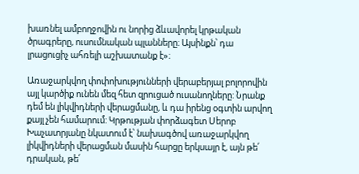խառնել ամբողջովին ու նորից ձևավորել կրթական ծրագրերը, ուսումնական պլանները։ Այսինքն՝ դա լրացուցիչ ահռելի աշխատանք է»։

Առաջարկվող փոփոխությունների վերաբերյալ բոլորովին այլ կարծիք ունեն մեզ հետ զրուցած ուսանողները: Նրանք դեմ են լիկվիդների վերացմանը, և դա իրենց օգտին արվող քայլ չեն համարում: Կրթության փորձագետ Սերոբ Խաչատրյանը նկատում է՝ նախագծով առաջարկվող լիկվիդների վերացման մասին հարցը երկսայր է, այն թե՛ դրական, թե՛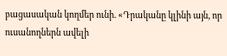բացասական կողմեր ունի. «Դրականը կլինի այն, որ ուսանողներն ավելի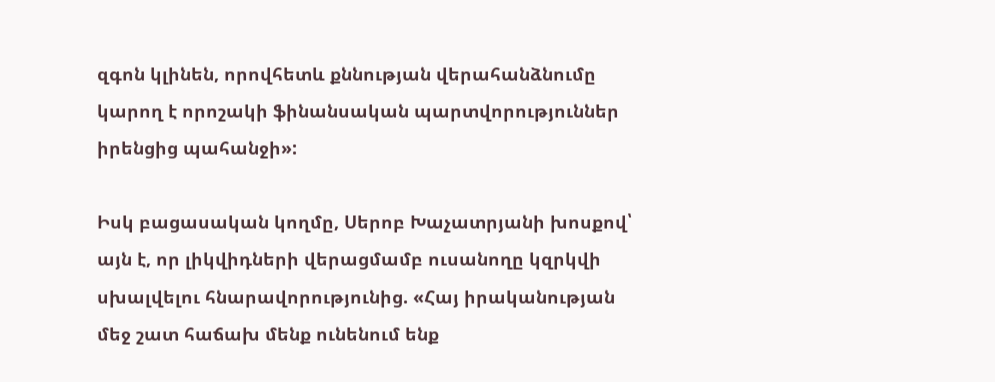զգոն կլինեն, որովհետև քննության վերահանձնումը կարող է որոշակի ֆինանսական պարտվորություններ իրենցից պահանջի»:

Իսկ բացասական կողմը, Սերոբ Խաչատրյանի խոսքով՝ այն է, որ լիկվիդների վերացմամբ ուսանողը կզրկվի սխալվելու հնարավորությունից. «Հայ իրականության մեջ շատ հաճախ մենք ունենում ենք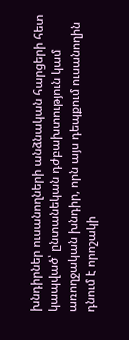խնդիրներ ուսանողների անձնական հարցերի հետ կապված՝ ընտանեկան դժբախտություն կամ առողջական խնդիր, որն այս դեպքում ուսանողին դնում է որոշակի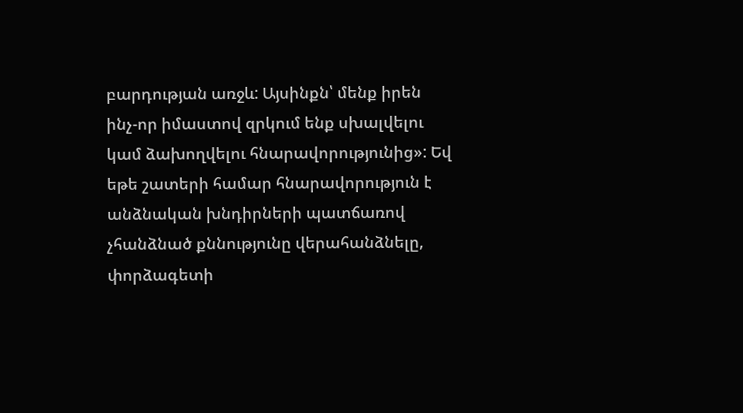բարդության առջև: Այսինքն՝ մենք իրեն ինչ-որ իմաստով զրկում ենք սխալվելու կամ ձախողվելու հնարավորությունից»: Եվ եթե շատերի համար հնարավորություն է անձնական խնդիրների պատճառով չհանձնած քննությունը վերահանձնելը, փորձագետի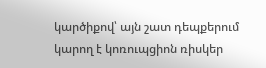կարծիքով՝ այն շատ դեպքերում կարող է կոռուպցիոն ռիսկեր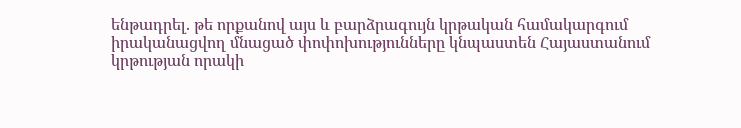ենթադրել. թե որքանով այս և բարձրագույն կրթական համակարգում իրականացվող մնացած փոփոխությունները կնպաստեն Հայաստանում կրթության որակի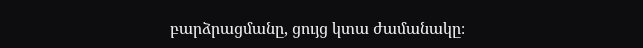բարձրացմանը, ցույց կտա ժամանակը։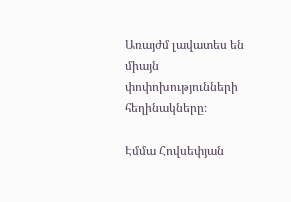Առայժմ լավատես են միայն փոփոխությունների հեղինակները։

Էմմա Հովսեփյան